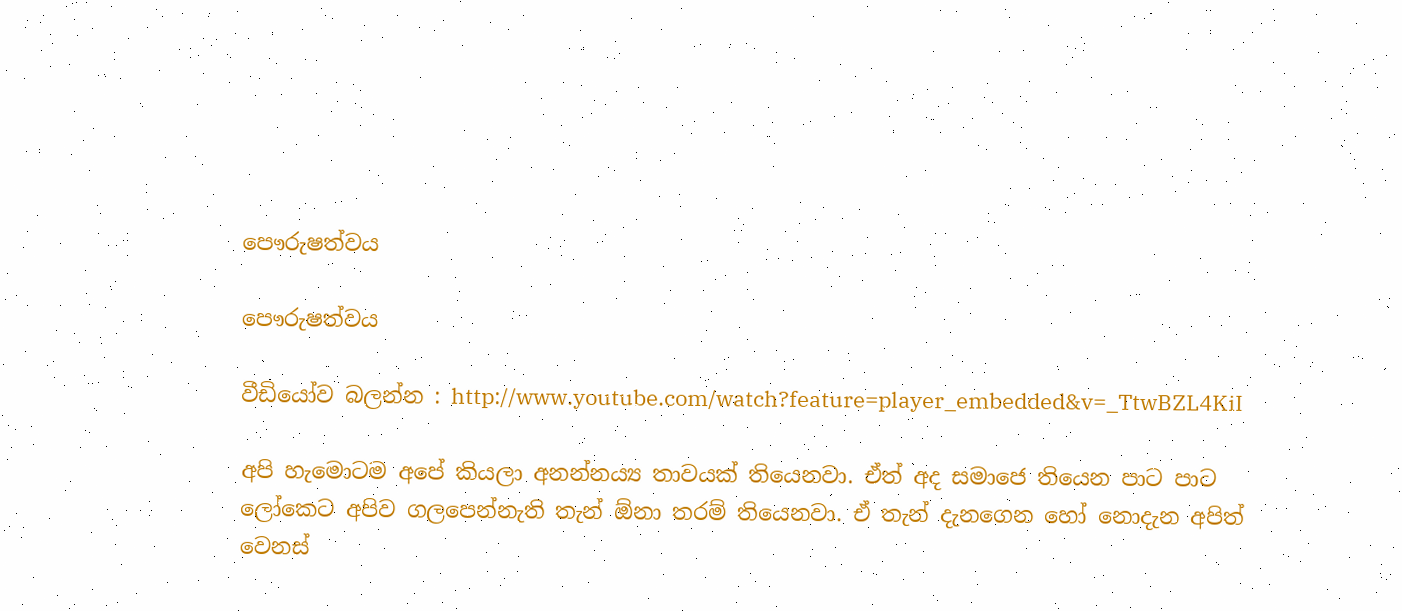පෞරුෂත්වය

පෞරුෂත්වය

වීඩියෝව බලන්න : http://www.youtube.com/watch?feature=player_embedded&v=_TtwBZL4KiI

අපි හැමොටම අපේ කියලා අනන්න‍ය්‍ය තාවයක් තියෙනවා. ඒත් අද සමාජෙ තියෙන පාට පාට ලෝකෙට අපිව ගලපෙන්නැති තැන් ඕනා තරම් තියෙනවා. ඒ තැන් දැනගෙන හෝ නොදැන අපිත් වෙනස්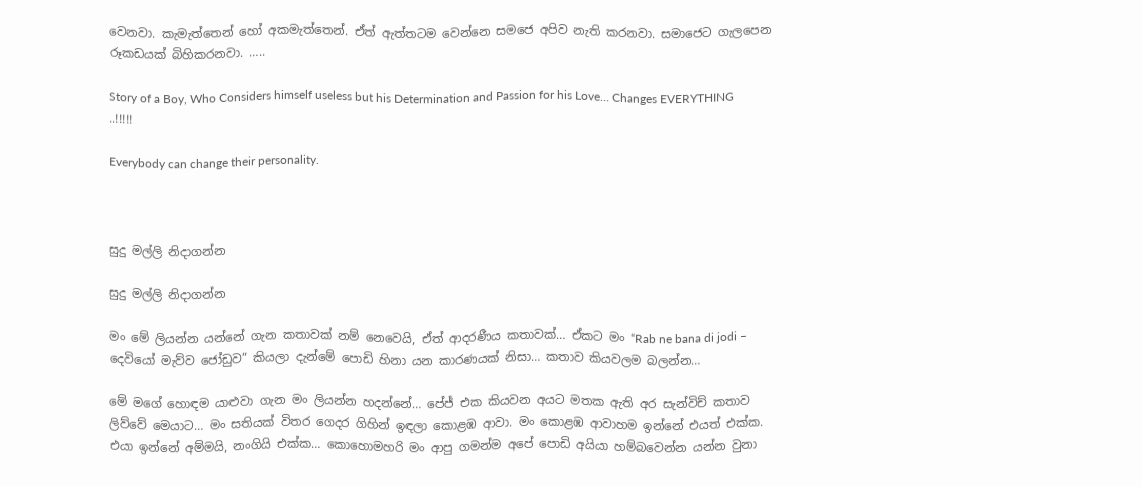වෙනවා. කැමැත්තෙන් හෝ අකමැත්තෙන්. ඒත් ඇත්තටම වෙන්නෙ සමජෙ අපිව නැති කරනවා. සමාජෙට ගැලපෙන රූකඩයක් බිහිකරනවා. …..

Story of a Boy, Who Considers himself useless but his Determination and Passion for his Love… Changes EVERYTHING ..!!!!!

Everybody can change their personality.



සුදු මල්ලි නිදාගන්න

සුදු මල්ලි නිදාගන්න

මං මේ ලියන්න යන්නේ ගැන කතාවක් නම් නෙවෙයි, ඒත් ආදරණීය කතාවක්… ඒකට මං “Rab ne bana di jodi – දෙවියෝ මැව්ව ජෝඩුව” කියලා දැන්මේ පොඩි හිනා යන කාරණයක් නිසා… කතාව කියවලම බලන්න…

මේ මගේ හොඳම යාළුවා ගැන මං ලියන්න හදන්නේ… පේජ් එක කියවන අයට මතක ඇති අර සැන්විච් කතාව ලිව්වේ මෙයාට… මං සතියක් විතර ගෙදර ගිහින් ඉඳලා කොළඹ ආවා. මං කොළඹ ආවාහම ඉන්නේ එයත් එක්ක. එයා ඉන්නේ අම්මයි, නංගියි එක්ක… කොහොමහරි මං ආපු ගමන්ම අපේ පොඩි අයියා හම්බවෙන්න යන්න වුනා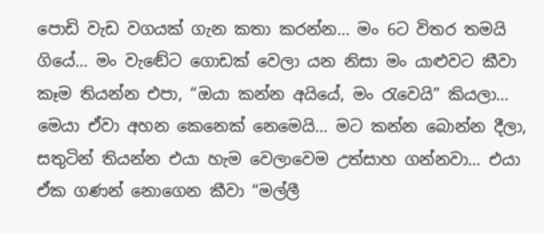පොඩි වැඩ වගයක් ගැන කතා කරන්න… මං 6ට විතර තමයි ගියේ… මං වැඬේට ගොඩක් වෙලා යන නිසා මං යාළුවට කීවා කෑම තියන්න එපා, “ඔයා කන්න අයියේ, මං රැවෙයි” කියලා… මෙයා ඒවා අහන කෙනෙක් නෙමෙයි… මට කන්න බොන්න දීලා, සතුටින් තියන්න එයා හැම වෙලාවෙම උත්සාහ ගන්නවා… එයා ඒක ගණන් නොගෙන කීවා “මල්ලී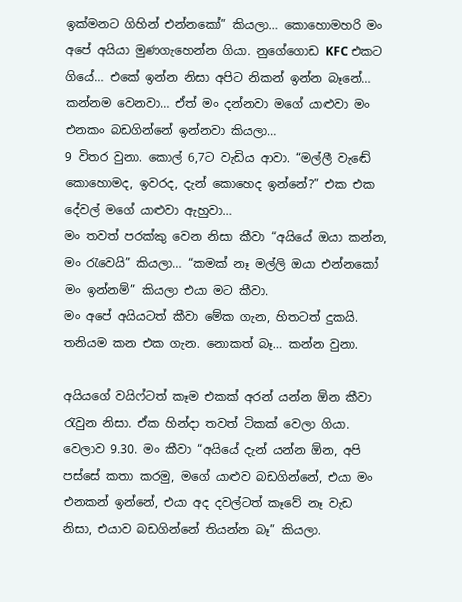ඉක්මනට ගිහින් එන්නකෝ” කියලා… කොහොමහරි මං අපේ අයියා මුණගැහෙන්න ගියා. නුගේගොඩ KFC එකට ගියේ… එකේ ඉන්න නිසා අපිට නිකන් ඉන්න බෑනේ… කන්නම වෙනවා… ඒත් මං දන්නවා මගේ යාළුවා මං එනකං බඩගින්නේ ඉන්නවා කියලා…
9 විතර වුනා. කොල් 6,7ට වැඩිය ආවා. “මල්ලී වැඬේ කොහොමද, ඉවරද, දැන් කොහෙද ඉන්නේ?” එක එක දේවල් මගේ යාළුවා ඇහුවා…
මං තවත් පරක්කු වෙන නිසා කීවා “අයියේ ඔයා කන්න, මං රැවෙයි” කියලා… “කමක් නෑ මල්ලි ඔයා එන්නකෝ මං ඉන්නම්” කියලා එයා මට කීවා.
මං අපේ අයියටත් කීවා මේක ගැන, හිතටත් දුකයි. තනියම කන එක ගැන. නොකත් බෑ… කන්න වුනා.

අයියගේ වයිෆ්ටත් කෑම එකක් අරන් යන්න ඕන කීවා රැවුන නිසා. ඒක හින්දා තවත් ටිකක් වෙලා ගියා. වෙලාව 9.30. මං කීවා “අයියේ දැන් යන්න ඕන, අපි පස්සේ කතා කරමු, මගේ යාළුව බඩගින්නේ, එයා මං එනකන් ඉන්නේ, එයා අද දවල්ටත් කෑවේ නෑ වැඩ නිසා, එයාව බඩගින්නේ තියන්න බෑ” කියලා.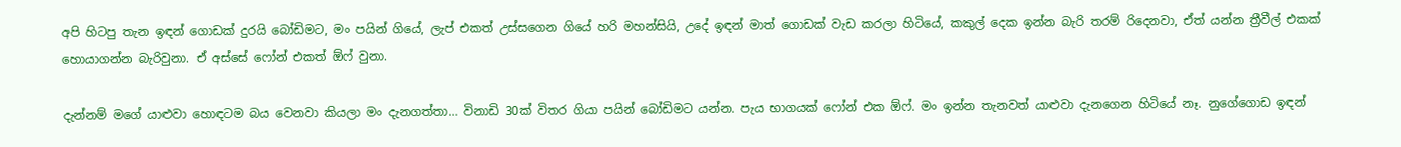අපි හිටපු තැන ඉඳන් ගොඩක් දුරයි බෝඩිමට, මං පයින් ගියේ, ලැප් එකත් උස්සගෙන ගියේ හරි මහන්සියි, උදේ ඉඳන් මාත් ගොඩක් වැඩ කරලා හිටියේ, කකුල් දෙක ඉන්න බැරි තරම් රිදෙනවා, ඒත් යන්න ත්‍රීවීල් එකක් හොයාගන්න බැරිවුනා. ඒ අස්සේ ෆෝන් එකත් ඕෆ් වුනා.

දැන්නම් මගේ යාළුවා හොඳටම බය වෙනවා කියලා මං දැනගත්තා… විනාඩි 30ක් විතර ගියා පයින් බෝඩිමට යන්න. පැය භාගයක් ෆෝන් එක ඕෆ්. මං ඉන්න තැනවත් යාළුවා දැනගෙන හිටියේ නෑ. නුගේගොඩ ඉඳන්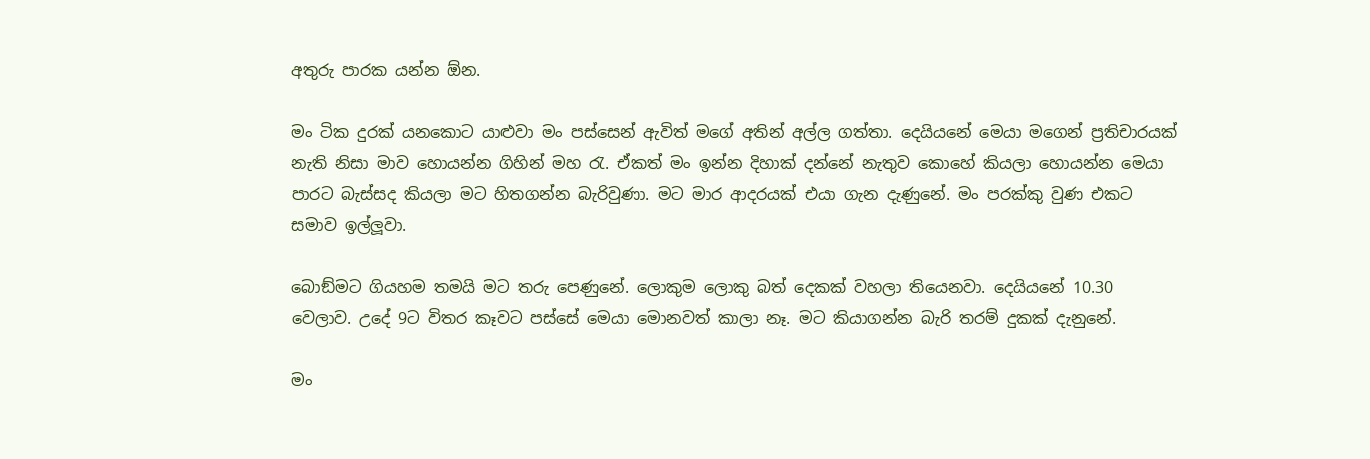අතුරු පාරක යන්න ඕන.

මං ටික දුරක් යනකොට යාළුවා මං පස්සෙන් ඇවිත් මගේ අතින් අල්ල ගත්තා. දෙයියනේ මෙයා මගෙන් ප්‍රතිචාරයක් නැති නිසා මාව හොයන්න ගිහින් මහ රැ. ඒකත් මං ඉන්න දිහාක් දන්නේ නැතුව කොහේ කියලා හොයන්න මෙයා පාරට බැස්සද කියලා මට හිතගන්න බැරිවුණා. මට මාර ආදරයක් එයා ගැන දැණුනේ. මං පරක්කු වුණ එකට සමාව ඉල්ලූවා.

බොඞ්මට ගියහම තමයි මට තරු පෙණුනේ. ලොකුම ලොකු බත් දෙකක් වහලා තියෙනවා. දෙයියනේ 10.30 වෙලාව. උදේ 9ට විතර කෑවට පස්සේ මෙයා මොනවත් කාලා නෑ. මට කියාගන්න බැරි තරම් දුකක් දැනුනේ.

මං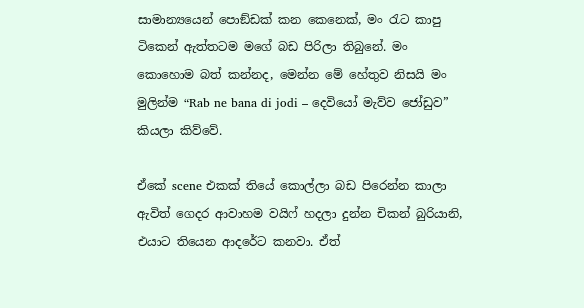සාමාන්‍යයෙන් පොඞ්ඩක් කන කෙනෙක්, මං රැට කාපු ටිකෙන් ඇත්තටම මගේ බඩ පිරිලා තිබුනේ. මං කොහොම බත් කන්නද, මෙන්න මේ හේතුව නිසයි මං මුලින්ම “Rab ne bana di jodi – දෙවියෝ මැව්ව ජෝඩුව” කියලා කිව්වේ.

ඒකේ scene එකක් තියේ කොල්ලා බඩ පිරෙන්න කාලා ඇවිත් ගෙදර ආවාහම වයිෆ් හදලා දුන්න චිකන් බුරියානි, එයාට තියෙන ආදරේට කනවා. ඒත්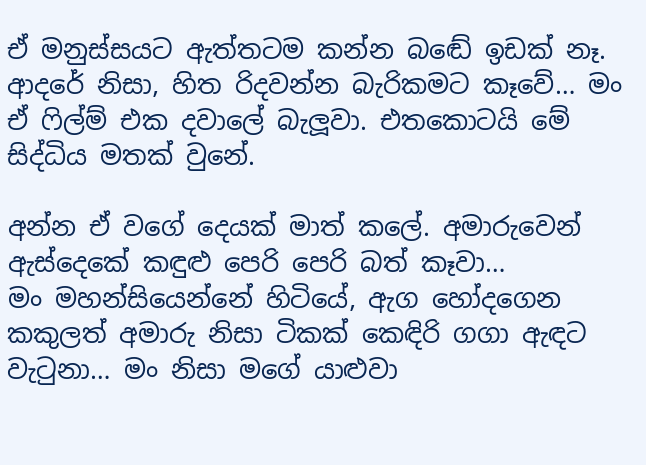ඒ මනුස්සයට ඇත්තටම කන්න බඬේ ඉඩක් නෑ. ආදරේ නිසා, හිත රිදවන්න බැරිකමට කෑවේ… මං ඒ ෆිල්ම් එක දවාලේ බැලූවා. එතකොටයි මේ සිද්ධිය මතක් වුනේ.

අන්න ඒ වගේ දෙයක් මාත් කලේ. අමාරුවෙන් ඇස්දෙකේ කඳුළු පෙරි පෙරි බත් කෑවා…
මං මහන්සියෙන්නේ හිටියේ, ඇග හෝදගෙන කකුලත් අමාරු නිසා ටිකක් කෙඳිරි ගගා ඇඳට වැටුනා… මං නිසා මගේ යාළුවා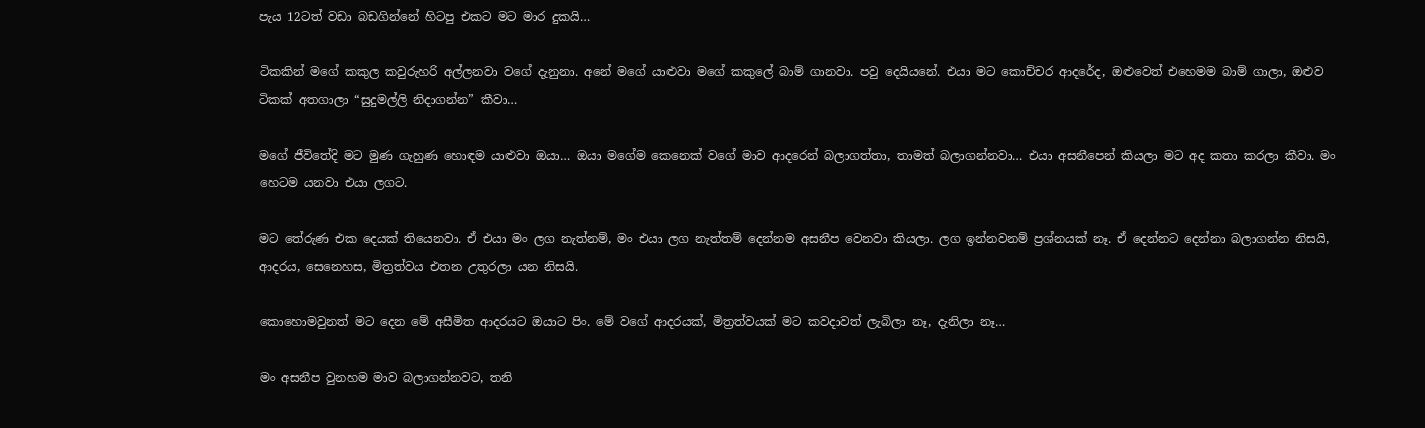පැය 12ටත් වඩා බඩගින්නේ හිටපු එකට මට මාර දුකයි…

ටිකකින් මගේ කකුල කවුරුහරි අල්ලනවා වගේ දැනුනා. අනේ මගේ යාළුවා මගේ කකුලේ බාම් ගානවා. පවු දෙයියනේ. එයා මට කොච්චර ආදරේද, ඔළුවෙත් එහෙමම බාම් ගාලා, ඔළුව ටිකක් අතගාලා “සුදුමල්ලි නිදාගන්න” කීවා…

මගේ ජීවිතේදි මට මුණ ගැහුණ හොඳම යාළුවා ඔයා… ඔයා මගේම කෙනෙක් වගේ මාව ආදරෙන් බලාගත්තා, තාමත් බලාගන්නවා… එයා අසනීපෙන් කියලා මට අද කතා කරලා කීවා. මං හෙටම යනවා එයා ලගට.

මට තේරුණ එක දෙයක් තියෙනවා. ඒ එයා මං ලග නැත්නම්, මං එයා ලග නැත්තම් දෙන්නම අසනීප වෙනවා කියලා. ලග ඉන්නවනම් ප්‍රශ්නයක් නෑ. ඒ දෙන්නට දෙන්නා බලාගන්න නිසයි, ආදරය, සෙනෙහස, මිත්‍රත්වය එතන උතුරලා යන නිසයි.

කොහොමවුනත් මට දෙන මේ අසීමිත ආදරයට ඔයාට පිං. මේ වගේ ආදරයක්, මිත්‍රත්වයක් මට කවදාවත් ලැබිලා නෑ, දැනිලා නෑ…

මං අසනීප වුනහම මාව බලාගන්නවට, තනි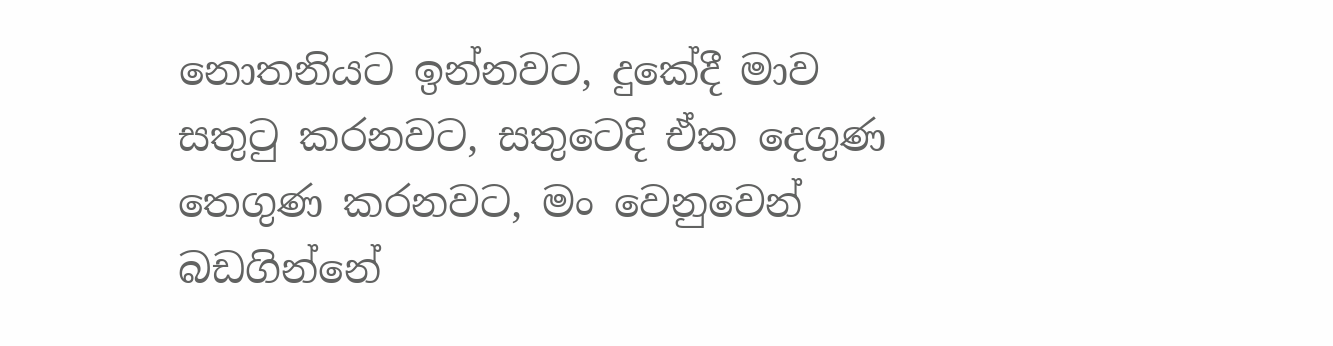නොතනියට ඉන්නවට, දුකේදී මාව සතුටු කරනවට, සතුටෙදි ඒක දෙගුණ තෙගුණ කරනවට, මං වෙනුවෙන් බඩගින්නේ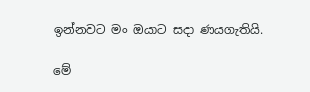ඉන්නවට මං ඔයාට සදා ණයගැතියි.

මේ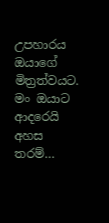උපහාරය ඔයාගේ මිත්‍රත්වයට. මං ඔයාට ආදරෙයි අහස තරම්…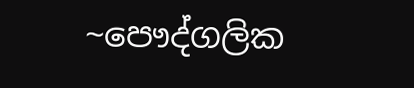~පෞද්ගලික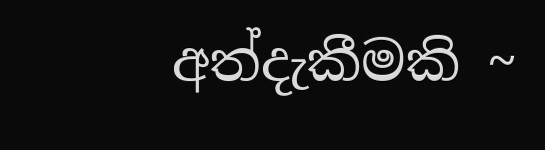අත්දැකීමකි ~